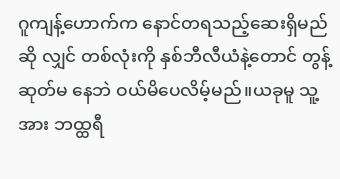ဂူကျန့်ဟောက်က နောင်တရသည့်ဆေးရှိမည် ဆို လျှင် တစ်လုံးကို နှစ်ဘီလီယံနဲ့တောင် တွန့်ဆုတ်မ နေဘဲ ဝယ်မိပေလိမ့်မည်။ယခုမူ သူ့အား ဘထ္ထရီ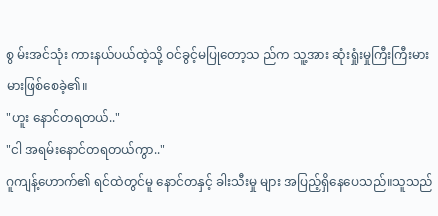စွ မ်းအင်သုံး ကားနယ်ပယ်ထဲ့သို့ ဝင်ခွင့်မပြုတော့သ ည်က သူ့အား ဆုံးရှုံးမှုကြီးကြီးမားမားဖြစ်စေခဲ့၏။
"ဟူး နောင်တရတယ်.."
"ငါ အရမ်းနောင်တရတယ်ကွာ.."
ဂူကျန့်ဟောက်၏ ရင်ထဲတွင်မူ နောင်တနှင့် ခါးသီးမှု များ အပြည့်ရှိနေပေသည်။သူသည်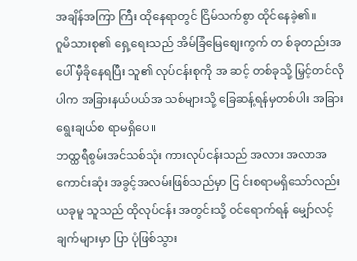အချိန်အကြာ ကြီး ထိုနေရာတွင် ငြိမ်သက်စွာ ထိုင်နေခဲ့၏။
ဂူမိသားစု၏ ရှေ့ရေးသည် အိမ်ခြံမြေစျေးကွက် တ စ်ခုတည်းအပေါ် မှီခိုနေရပြီး သူ၏ လုပ်ငန်းစုကို အ ဆင့် တစ်ခုသို့ မြှင့်တင်လိုပါက အခြားနယ်ပယ်အ သစ်များသို့ ခြေဆန့်ရန်မှတစ်ပါး အခြားရွေးချယ်စ ရာမရှိပေ။
ဘထ္ထရီစွမ်းအင်သစ်သုံး ကားလုပ်ငန်းသည် အလား အလာအကောင်းဆုံး အခွင့်အလမ်းဖြစ်သည်မှာ ငြ င်းစရာမရှိသော်လည်း ယခုမူ သူသည် ထိုလုပ်ငန်း အတွင်းသို့ ဝင်ရောက်ရန် မျှော်လင့်ချက်များမှာ ပြာ ပုံဖြစ်သွား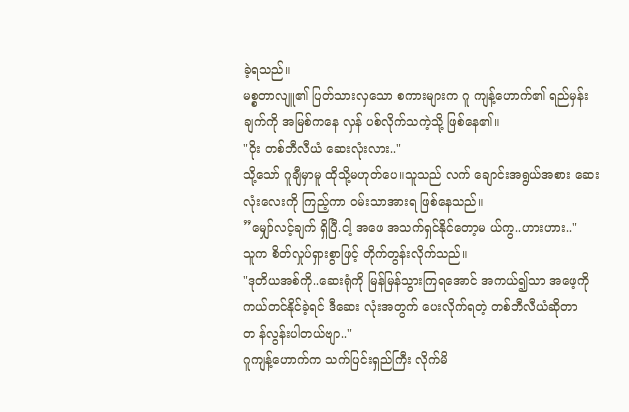ခဲ့ရသည်။
မစ္စတာလျူ၏ ပြတ်သားလှသော စကားများက ဂူ ကျန့်ဟောက်၏ ရည်မှန်းချက်ကို အမြစ်ကနေ လှန် ပစ်လိုက်သကဲ့သို့ ဖြစ်နေ၏။
"ဝိုး တစ်ဘီလီယံ ဆေးလုံးလား.."
သို့သော် ဂူချီမှာမူ ထိုသို့မဟုတ်ပေ။သူသည် လက် ချောင်းအရွယ်အစား ဆေးလုံးလေးကို ကြည့်ကာ ဝမ်းသာအားရ ဖြစ်နေသည်။
”မျှော်လင့်ချက် ရှိပြီ.ငါ့ အဖေ အသက်ရှင်နိုင်တော့မ ယ်ကွ..ဟားဟား.."
သူက စိတ်လှုပ်ရှားစွာဖြင့် တိုက်တွန်းလိုက်သည်။
"ဒုတိယအစ်ကို..ဆေးရုံကို မြန်မြန်သွားကြရအောင် အကယ်၍သာ အဖေ့ကို ကယ်တင်နိုင်ခဲ့ရင် ဒီဆေး လုံးအတွက် ပေးလိုက်ရတဲ့ တစ်ဘီလီယံဆိုတာ တ န်လွန်းပါတယ်ဗျာ.."
ဂူကျန့်ဟောက်က သက်ပြင်းရှည်ကြီး လိုက်မိ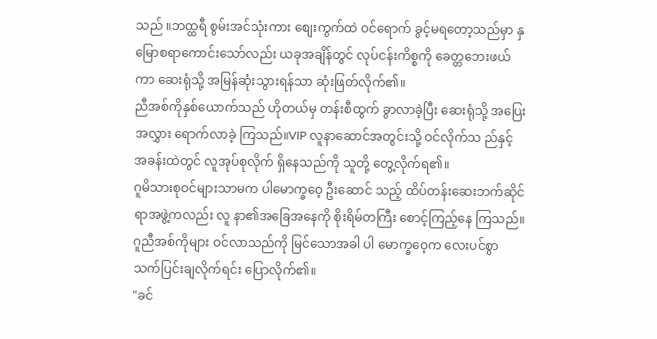သည် ။ဘထ္ထရီ စွမ်းအင်သုံးကား စျေးကွက်ထဲ ဝင်ရောက် ခွင့်မရတော့သည်မှာ နှမြောစရာကောင်းသော်လည်း ယခုအချိန်တွင် လုပ်ငန်းကိစ္စကို ခေတ္တဘေးဖယ်ကာ ဆေးရုံသို့ အမြန်ဆုံးသွားရန်သာ ဆုံးဖြတ်လိုက်၏။
ညီအစ်ကိုနှစ်ယောက်သည် ဟိုတယ်မှ တန်းစီထွက် ခွာလာခဲ့ပြီး ဆေးရုံသို့ အပြေးအလွှား ရောက်လာခဲ့ ကြသည်။VIP လူနာဆောင်အတွင်းသို့ ဝင်လိုက်သ ည်နှင့် အခန်းထဲတွင် လူအုပ်စုလိုက် ရှိနေသည်ကို သူတို့ တွေ့လိုက်ရ၏။
ဂူမိသားစုဝင်များသာမက ပါမောက္ခဝေ့ ဦးဆောင် သည့် ထိပ်တန်းဆေးဘက်ဆိုင်ရာအဖွဲ့ကလည်း လူ နာ၏အခြေအနေကို စိုးရိမ်တကြီး စောင့်ကြည့်နေ ကြသည်။
ဂူညီအစ်ကိုများ ဝင်လာသည်ကို မြင်သောအခါ ပါ မောက္ခဝေ့က လေးပင်စွာ သက်ပြင်းချလိုက်ရင်း ပြောလိုက်၏။
"ခင်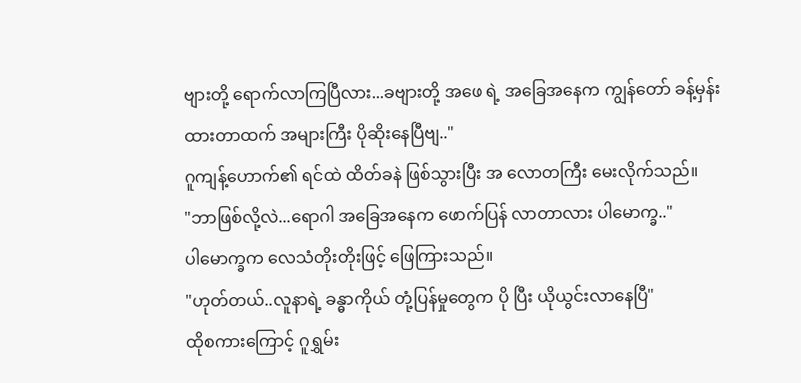ဗျားတို့ ရောက်လာကြပြီလား...ခဗျားတို့ အဖေ ရဲ့ အခြေအနေက ကျွန်တော် ခန့်မှန်းထားတာထက် အများကြီး ပိုဆိုးနေပြီဗျ.."
ဂူကျန့်ဟောက်၏ ရင်ထဲ ထိတ်ခနဲ ဖြစ်သွားပြီး အ လောတကြီး မေးလိုက်သည်။
"ဘာဖြစ်လို့လဲ...ရောဂါ အခြေအနေက ဖောက်ပြန် လာတာလား ပါမောက္ခ.."
ပါမောက္ခက လေသံတိုးတိုးဖြင့် ဖြေကြားသည်။
"ဟုတ်တယ်..လူနာရဲ့ ခန္ဓာကိုယ် တုံ့ပြန်မှုတွေက ပို ပြီး ယိုယွင်းလာနေပြီ"
ထိုစကားကြောင့် ဂူရွှမ်း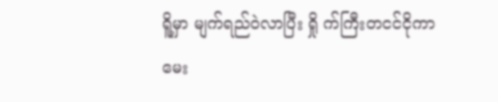ရိူ့မှာ မျက်ရည်ဝဲလာပြီး ရှို က်ကြီးတငင်ငိုကာ မေး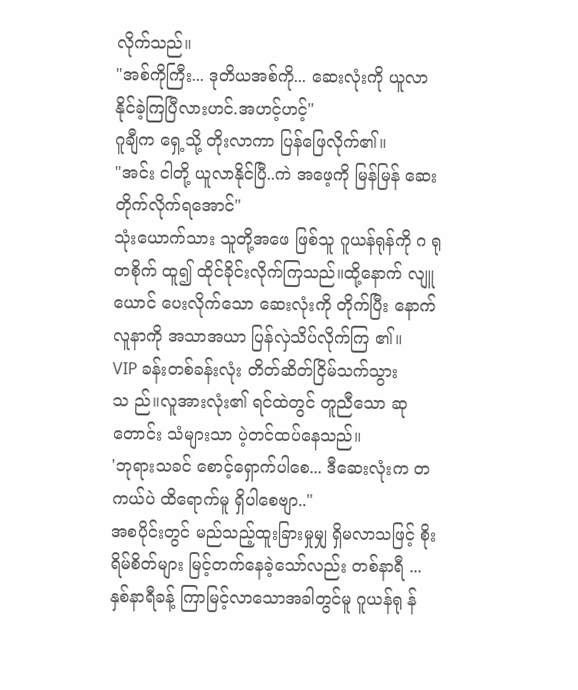လိုက်သည်။
"အစ်ကိုကြီး... ဒုတိယအစ်ကို... ဆေးလုံးကို ယူလာ နိုင်ခဲ့ကြပြီလားဟင်.အဟင့်ဟင့်"
ဂူချီက ရှေ့သို့ တိုးလာကာ ပြန်ဖြေလိုက်၏။
"အင်း ငါတို့ ယူလာနိုင်ပြီ..ကဲ အဖေ့ကို မြန်မြန် ဆေး တိုက်လိုက်ရအောင်"
သုံးယောက်သား သူတို့အဖေ ဖြစ်သူ ဂူယန်ရုန်ကို ဂ ရုတစိုက် ထူ၍ ထိုင်ခိုင်းလိုက်ကြသည်။ထို့နောက် လျူယောင် ပေးလိုက်သော ဆေးလုံးကို တိုက်ပြီး နောက် လူနာကို အသာအယာ ပြန်လှဲသိပ်လိုက်ကြ ၏။
VIP ခန်းတစ်ခန်းလုံး တိတ်ဆိတ်ငြိမ်သက်သွားသ ည်။လူအားလုံး၏ ရင်ထဲတွင် တူညီသော ဆုတောင်း သံများသာ ပဲ့တင်ထပ်နေသည်။
'ဘုရားသခင် စောင့်ရှောက်ပါစေ... ဒီဆေးလုံးက တ ကယ်ပဲ ထိရောက်မူ ရှိပါစေဗျာ.."
အစပိုင်းတွင် မည်သည့်ထူးခြားမှုမျှ ရှိမလာသဖြင့် စိုးရိမ်စိတ်များ မြင့်တက်နေခဲ့သော်လည်း တစ်နာရီ ... နှစ်နာရီခန့် ကြာမြင့်လာသောအခါတွင်မူ ဂူယန်ရု န်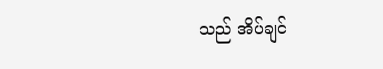သည် အိပ်ချင်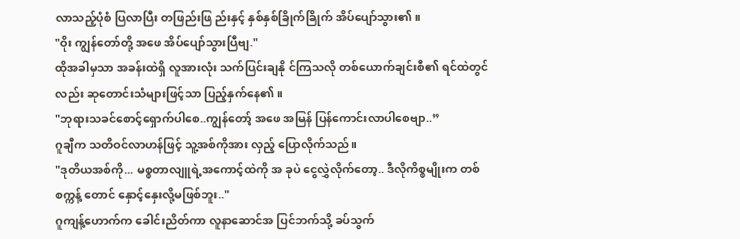လာသည့်ပုံစံ ပြလာပြီး တဖြည်းဖြ ည်းနှင့် နှစ်နှစ်ခြိုက်ခြိုက် အိပ်ပျော်သွား၏။
"ဝိုး ကျွန်တော်တို့ အဖေ အိပ်ပျော်သွားပြီဗျ."
ထိုအခါမှသာ အခန်းထဲရှိ လူအားလုံး သက်ပြင်းချနို င်ကြသလို တစ်ယောက်ချင်းစီ၏ ရင်ထဲတွင်လည်း ဆုတောင်းသံများဖြင့်သာ ပြည့်နှက်နေ၏။
"ဘုရားသခင်စောင့်ရှောက်ပါစေ..ကျွန်တော့် အဖေ အမြန် ပြန်ကောင်းလာပါစေဗျာ..”
ဂူချီက သတိဝင်လာဟန်ဖြင့် သူ့အစ်ကိုအား လှည့် ပြောလိုက်သည်။
"ဒုတိယအစ်ကို... မစ္စတာလျူရဲ့အကောင့်ထဲကို အ ခုပဲ ငွေလွှဲလိုက်တော့.. ဒီလိုကိစ္စမျိုးက တစ်စက္ကန့် တောင် နှောင့်နှေးလို့မဖြစ်ဘူး.."
ဂူကျန့်ဟောက်က ခေါင်းညိတ်ကာ လူနာဆောင်အ ပြင်ဘက်သို့ ခပ်သွက်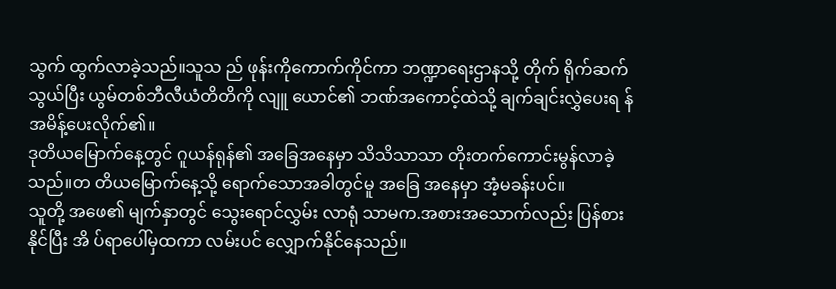သွက် ထွက်လာခဲ့သည်။သူသ ည် ဖုန်းကိုကောက်ကိုင်ကာ ဘဏ္ဍာရေးဌာနသို့ တိုက် ရိုက်ဆက်သွယ်ပြီး ယွမ်တစ်ဘီလီယံတိတိကို လျူ ယောင်၏ ဘဏ်အကောင့်ထဲသို့ ချက်ချင်းလွှဲပေးရ န် အမိန့်ပေးလိုက်၏။
ဒုတိယမြောက်နေ့တွင် ဂူယန်ရုန်၏ အခြေအနေမှာ သိသိသာသာ တိုးတက်ကောင်းမွန်လာခဲ့သည်။တ တိယမြောက်နေ့သို့ ရောက်သောအခါတွင်မူ အခြေ အနေမှာ အံ့မခန်းပင်။
သူတို့ အဖေ၏ မျက်နှာတွင် သွေးရောင်လွှမ်း လာရုံ သာမက.အစားအသောက်လည်း ပြန်စားနိုင်ပြီး အိ ပ်ရာပေါ်မှထကာ လမ်းပင် လျှောက်နိုင်နေသည်။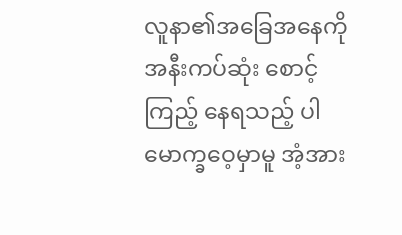လူနာ၏အခြေအနေကို အနီးကပ်ဆုံး စောင့်ကြည့် နေရသည့် ပါမောက္ခဝေ့မှာမူ အံ့အား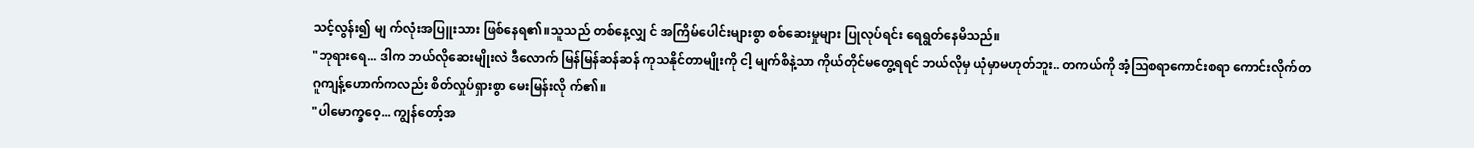သင့်လွန်း၍ မျ က်လုံးအပြူးသား ဖြစ်နေရ၏။သူသည် တစ်နေ့လျှ င် အကြိမ်ပေါင်းများစွာ စစ်ဆေးမှုများ ပြုလုပ်ရင်း ရေရွတ်နေမိသည်။
"ဘုရားရေ... ဒါက ဘယ်လိုဆေးမျိုးလဲ ဒီလောက် မြန်မြန်ဆန်ဆန် ကုသနိုင်တာမျိုးကို ငါ့ မျက်စိနဲ့သာ ကိုယ်တိုင်မတွေ့ရရင် ဘယ်လိုမှ ယုံမှာမဟုတ်ဘူး.. တကယ်ကို အံ့သြစရာကောင်းစရာ ကောင်းလိုက်တ
ဂူကျန့်ဟောက်ကလည်း စိတ်လှုပ်ရှားစွာ မေးမြန်းလို က်၏။
"ပါမောက္ခဝေ့... ကျွန်တော့်အ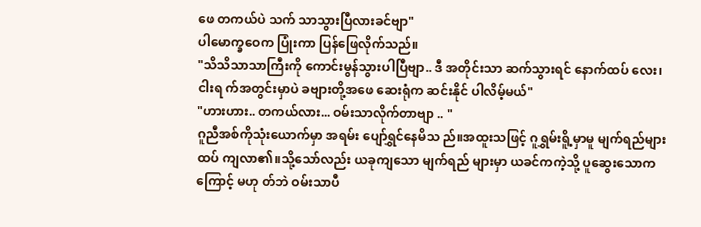ဖေ တကယ်ပဲ သက် သာသွားပြီလားခင်ဗျာ"
ပါမောက္ခဝေက ပြုံးကာ ပြန်ဖြေလိုက်သည်။
"သိသိသာသာကြီးကို ကောင်းမွန်သွားပါပြီဗျာ.. ဒီ အတိုင်းသာ ဆက်သွားရင် နောက်ထပ် လေး၊ငါးရ က်အတွင်းမှာပဲ ခဗျားတို့အဖေ ဆေးရုံက ဆင်းနိုင် ပါလိမ့်မယ်"
"ဟားဟား.. တကယ်လား... ဝမ်းသာလိုက်တာဗျာ .. "
ဂူညီအစ်ကိုသုံးယောက်မှာ အရမ်း ပျော်ရွှင်နေမိသ ည်။အထူးသဖြင့် ဂူရွှမ်းရိူ့မှာမူ မျက်ရည်များ ထပ် ကျလာ၏။သို့သော်လည်း ယခုကျသော မျက်ရည် များမှာ ယခင်ကကဲ့သို့ ပူဆွေးသောကကြောင့် မဟု တ်ဘဲ ဝမ်းသာပီ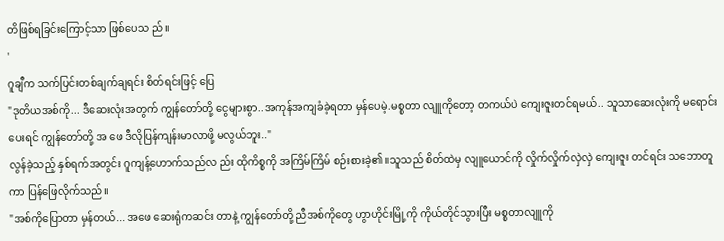တိဖြစ်ရခြင်းကြောင့်သာ ဖြစ်ပေသ ည်။
'
ဂူချီက သက်ပြင်းတစ်ချက်ချရင်း စိတ်ရင်းဖြင့် ပြေ
"ဒုတိယအစ်ကို... ဒီဆေးလုံးအတွက် ကျွန်တော်တို့ ငွေများစွာ..အကုန်အကျခံခဲ့ရတာ မှန်ပေမဲ့.မစ္စတာ လျူကိုတော့ တကယ်ပဲ ကျေးဇူးတင်ရမယ်.. သူသာဆေးလုံးကို မရောင်းပေးရင် ကျွန်တော်တို့ အ ဖေ ဒီလိုပြန်ကျန်းမာလာဖို့ မလွယ်ဘူး.."
လွန်ခဲ့သည့် နှစ်ရက်အတွင်း ဂူကျန့်ဟောက်သည်လ ည်း ထိုကိစ္စကို အကြိမ်ကြိမ် စဉ်းစားခဲ့၏။သူသည် စိတ်ထဲမှ လျူယောင်ကို လှိုက်လှိုက်လှဲလှဲ ကျေးဇူး တင်ရင်း သဘောတူကာ ပြန်ဖြေလိုက်သည်။
"အစ်ကိုပြောတာ မှန်တယ်... အဖေ ဆေးရုံကဆင်း တာနဲ့ ကျွန်တော်တို့ ညီအစ်ကိုတွေ ဟွာဟိုင်းမြို့ကို ကိုယ်တိုင်သွားပြီး မစ္စတာလျူကို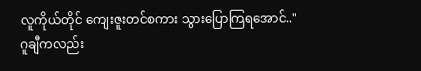လူကိုယ်တိုင် ကျေးဇူးတင်စကား သွားပြောကြရအောင်.."
ဂူချီကလည်း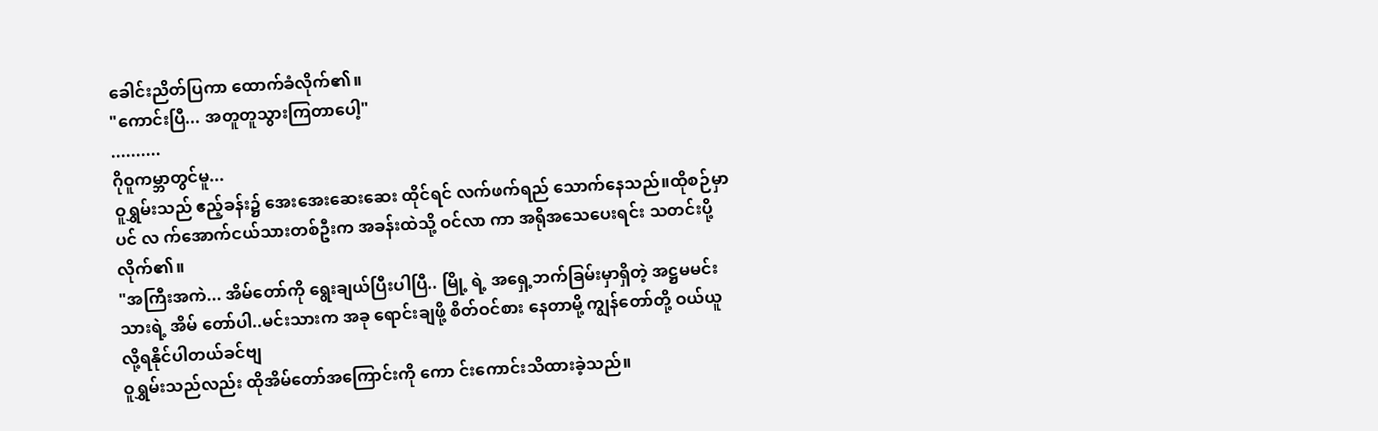ခေါင်းညိတ်ပြကာ ထောက်ခံလိုက်၏။
"ကောင်းပြီ... အတူတူသွားကြတာပေါ့"
..........
ဂိုဝူကမ္ဘာတွင်မူ...
ဝူရွှမ်းသည် ဧည့်ခန်း၌ အေးအေးဆေးဆေး ထိုင်ရင် လက်ဖက်ရည် သောက်နေသည်။ထိုစဉ်မှာပင် လ က်အောက်ငယ်သားတစ်ဦးက အခန်းထဲသို့ ဝင်လာ ကာ အရိုအသေပေးရင်း သတင်းပို့လိုက်၏။
"အကြီးအကဲ... အိမ်တော်ကို ရွေးချယ်ပြီးပါပြီ.. မြို့ ရဲ့ အရှေ့ဘက်ခြမ်းမှာရှိတဲ့ အဋ္ဌမမင်းသားရဲ့ အိမ် တော်ပါ..မင်းသားက အခု ရောင်းချဖို့ စိတ်ဝင်စား နေတာမို့ ကျွန်တော်တို့ ဝယ်ယူလို့ရနိုင်ပါတယ်ခင်ဗျ
ဝူရွှမ်းသည်လည်း ထိုအိမ်တော်အကြောင်းကို ကော င်းကောင်းသိထားခဲ့သည်။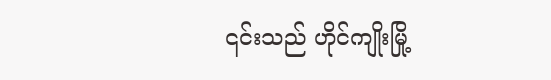၎င်းသည် ဟိုင်ကျိုးမြို့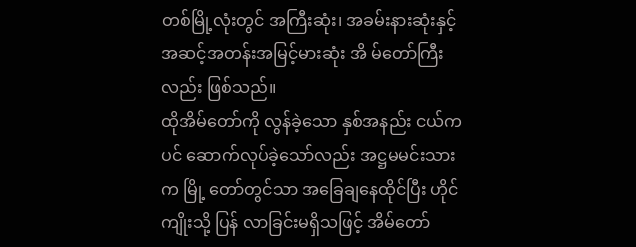တစ်မြို့လုံးတွင် အကြီးဆုံး၊ အခမ်းနားဆုံးနှင့် အဆင့်အတန်းအမြင့်မားဆုံး အိ မ်တော်ကြီးလည်း ဖြစ်သည်။
ထိုအိမ်တော်ကို လွန်ခဲ့သော နှစ်အနည်း ငယ်ကပင် ဆောက်လုပ်ခဲ့သော်လည်း အဋ္ဌမမင်းသားက မြို့ တော်တွင်သာ အခြေချနေထိုင်ပြီး ဟိုင်ကျိုးသို့ ပြန် လာခြင်းမရှိသဖြင့် အိမ်တော်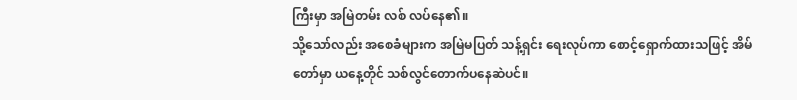ကြီးမှာ အမြဲတမ်း လစ် လပ်နေ၏။
သို့သော်လည်း အစေခံများက အမြဲမပြတ် သန့်ရှင်း ရေးလုပ်ကာ စောင့်ရှောက်ထားသဖြင့် အိမ်တော်မှာ ယနေ့တိုင် သစ်လွင်တောက်ပနေဆဲပင်။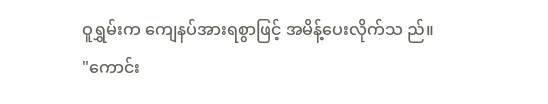ဝူရွှမ်းက ကျေနပ်အားရစွာဖြင့် အမိန့်ပေးလိုက်သ ည်။
"ကောင်း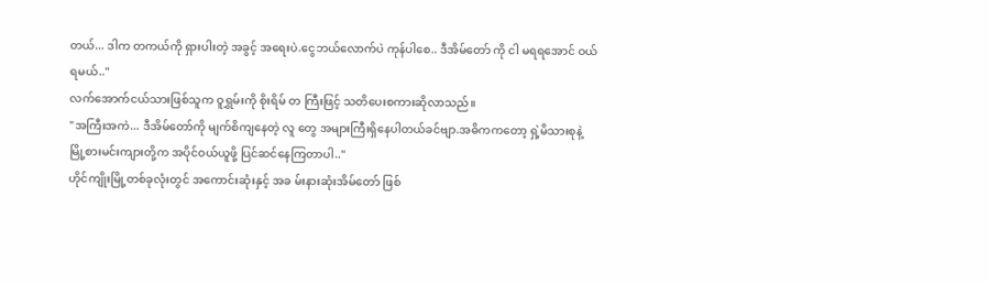တယ်... ဒါက တကယ်ကို ရှားပါးတဲ့ အခွင့် အရေးပဲ.ငွေဘယ်လောက်ပဲ ကုန်ပါစေ.. ဒီအိမ်တော် ကို ငါ မရရအောင် ဝယ်ရမယ်.."
လက်အောက်ငယ်သားဖြစ်သူက ဝူရွှမ်းကို စိုးရိမ် တ ကြီးဖြင့် သတိပေးစကားဆိုလာသည်။
"အကြီးအကဲ... ဒီအိမ်တော်ကို မျက်စိကျနေတဲ့ လူ တွေ အများကြီးရှိနေပါတယ်ခင်ဗျာ.အဓိကကတော့ ရှဲ့မိသားစုနဲ့ မြို့စားမင်းကျားတို့က အပိုင်ဝယ်ယူဖို့ ပြင်ဆင်နေကြတာပါ.."
ဟိုင်ကျိုးမြို့တစ်ခုလုံးတွင် အကောင်းဆုံးနှင့် အခ မ်းနားဆုံးအိမ်တော် ဖြစ်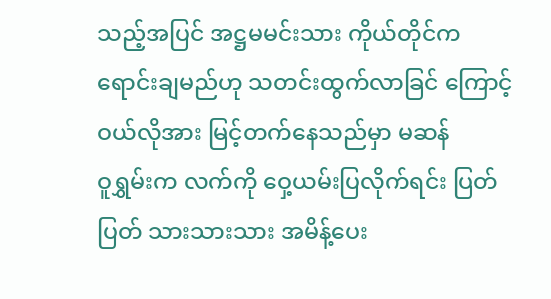သည့်အပြင် အဋ္ဌမမင်းသား ကိုယ်တိုင်က ရောင်းချမည်ဟု သတင်းထွက်လာခြင် ကြောင့် ဝယ်လိုအား မြင့်တက်နေသည်မှာ မဆန်
ဝူရွှမ်းက လက်ကို ဝှေ့ယမ်းပြလိုက်ရင်း ပြတ်ပြတ် သားသားသား အမိန့်ပေး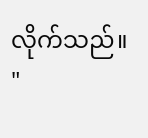လိုက်သည်။
"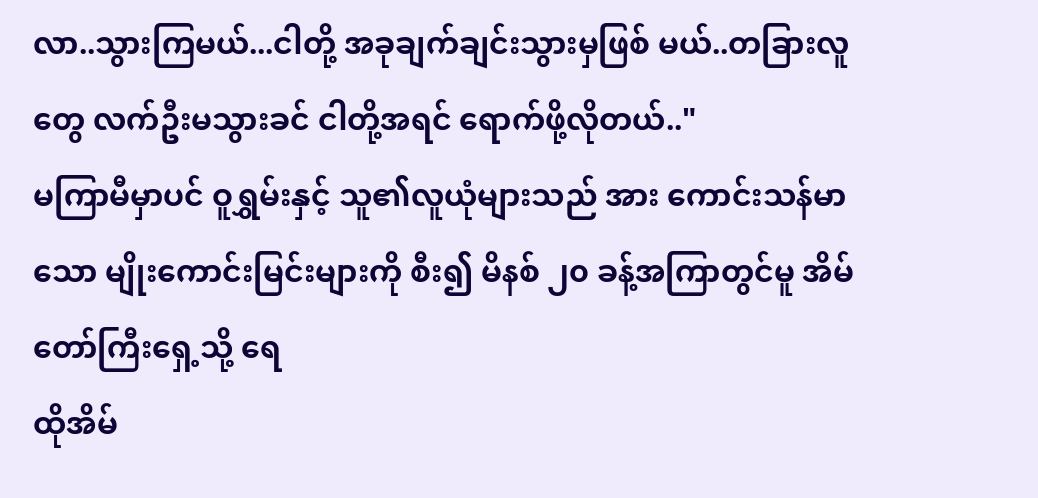လာ..သွားကြမယ်...ငါတို့ အခုချက်ချင်းသွားမှဖြစ် မယ်..တခြားလူတွေ လက်ဦးမသွားခင် ငါတို့အရင် ရောက်ဖို့လိုတယ်.."
မကြာမီမှာပင် ဝူရွှမ်းနှင့် သူ၏လူယုံများသည် အား ကောင်းသန်မာသော မျိုးကောင်းမြင်းများကို စီး၍ မိနစ် ၂၀ ခန့်အကြာတွင်မူ အိမ်တော်ကြီးရှေ့သို့ ရေ
ထိုအိမ်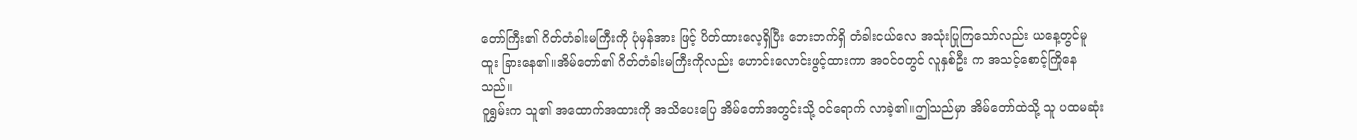တော်ကြီး၏ ဂိတ်တံခါးမကြီးကို ပုံမှန်အား ဖြင့် ပိတ်ထားလေ့ရှိပြီး ဘေးဘက်ရှိ တံခါးငယ်လေ အသုံးပြုကြသော်လည်း ယနေ့တွင်မူ ထူး ခြားနေ၏။အိမ်တော်၏ ဂိတ်တံခါးမကြီးကိုလည်း ဟောင်းလောင်းဖွင့်ထားကာ အဝင်ဝတွင် လူနှစ်ဦး က အသင့်စောင့်ကြိုနေသည်။
ဝူရွှမ်းက သူ၏ အထောက်အထားကို အသိပေးပြေ အိမ်တော်အတွင်းသို့ ဝင်ရောက် လာခဲ့၏။ဤသည်မှာ အိမ်တော်ထဲသို့ သူ ပထမဆုံး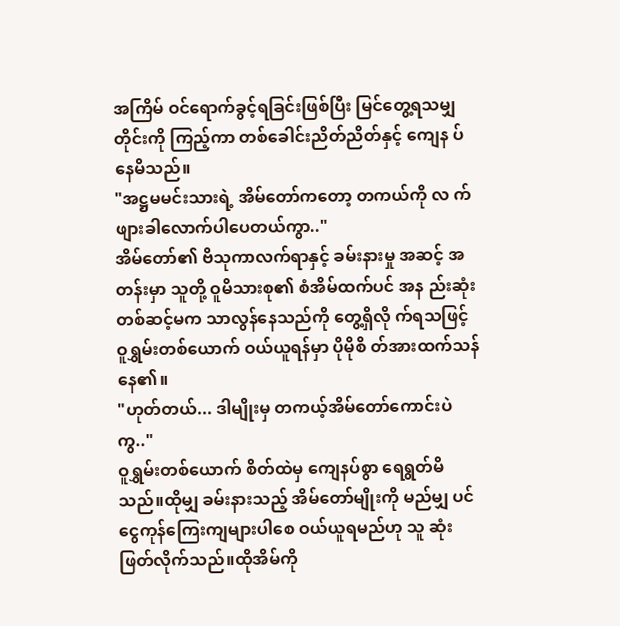အကြိမ် ဝင်ရောက်ခွင့်ရခြင်းဖြစ်ပြီး မြင်တွေ့ရသမျှ တိုင်းကို ကြည့်ကာ တစ်ခေါင်းညိတ်ညိတ်နှင့် ကျေန ပ်နေမိသည်။
"အဋ္ဌမမင်းသားရဲ့ အိမ်တော်ကတော့ တကယ်ကို လ က်ဖျားခါလောက်ပါပေတယ်ကွာ.."
အိမ်တော်၏ ဗိသုကာလက်ရာနှင့် ခမ်းနားမှု အဆင့် အတန်းမှာ သူတို့ ဝူမိသားစု၏ စံအိမ်ထက်ပင် အန ည်းဆုံး တစ်ဆင့်မက သာလွန်နေသည်ကို တွေ့ရှိလို က်ရသဖြင့် ဝူရွှမ်းတစ်ယောက် ဝယ်ယူရန်မှာ ပိုမိုစိ တ်အားထက်သန်နေ၏။
"ဟုတ်တယ်... ဒါမျိုးမှ တကယ့်အိမ်တော်ကောင်းပဲ ကွ.."
ဝူရွှမ်းတစ်ယောက် စိတ်ထဲမှ ကျေနပ်စွာ ရေရွတ်မိ သည်။ထိုမျှ ခမ်းနားသည့် အိမ်တော်မျိုးကို မည်မျှ ပင် ငွေကုန်ကြေးကျများပါစေ ဝယ်ယူရမည်ဟု သူ ဆုံးဖြတ်လိုက်သည်။ထိုအိမ်ကို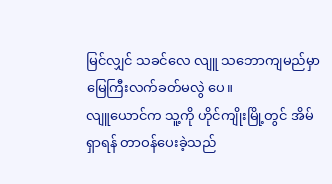မြင်လျှင် သခင်လေ လျူ သဘောကျမည်မှာ မြေကြီးလက်ခတ်မလွဲ ပေ။
လျူယောင်က သူ့ကို ဟိုင်ကျိုးမြို့တွင် အိမ်ရှာရန် တာဝန်ပေးခဲ့သည်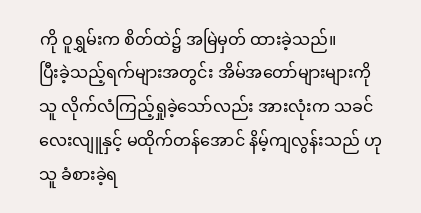ကို ဝူရွှမ်းက စိတ်ထဲ၌ အမြဲမှတ် ထားခဲ့သည်။
ပြီးခဲ့သည့်ရက်များအတွင်း အိမ်အတော်များများကို သူ လိုက်လံကြည့်ရှုခဲ့သော်လည်း အားလုံးက သခင် လေးလျူနှင့် မထိုက်တန်အောင် နိမ့်ကျလွန်းသည် ဟု သူ ခံစားခဲ့ရ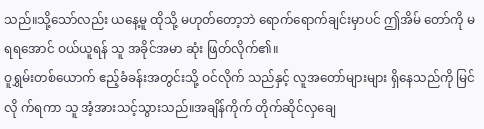သည်။သို့သော်လည်း ယနေ့မူ ထိုသို့ မဟုတ်တော့ဘဲ ရောက်ရောက်ချင်းမှာပင် ဤအိမ် တော်ကို မရရအောင် ဝယ်ယူရန် သူ အခိုင်အမာ ဆုံး ဖြတ်လိုက်၏။
ဝူရွှမ်းတစ်ယောက် ဧည့်ခံခန်းအတွင်းသို့ ဝင်လိုက် သည်နှင့် လူအတော်များများ ရှိနေသည်ကို မြင်လို က်ရကာ သူ အံ့အားသင့်သွားသည်။အချိန်ကိုက် တိုက်ဆိုင်လှချေ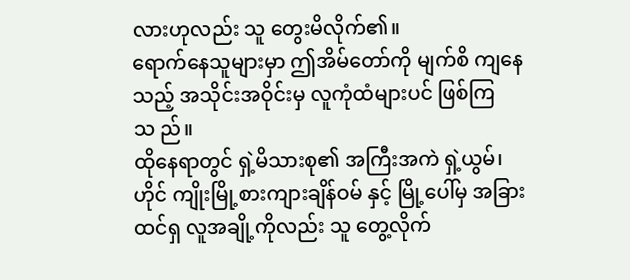လားဟုလည်း သူ တွေးမိလိုက်၏။
ရောက်နေသူများမှာ ဤအိမ်တော်ကို မျက်စိ ကျနေ သည့် အသိုင်းအဝိုင်းမှ လူကုံထံများပင် ဖြစ်ကြသ ည်။
ထိုနေရာတွင် ရှဲ့မိသားစု၏ အကြီးအကဲ ရှဲ့ယွမ်၊ဟိုင် ကျိုးမြို့စားကျားချိန်ဝမ် နှင့် မြို့ပေါ်မှ အခြားထင်ရှ လူအချို့ကိုလည်း သူ တွေ့လိုက်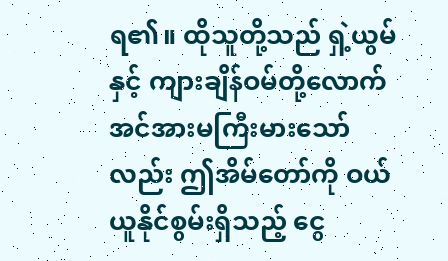ရ၏။ ထိုသူတို့သည် ရှဲ့ယွမ်နှင့် ကျားချိန်ဝမ်တို့လောက် အင်အားမကြီးမားသော်လည်း ဤအိမ်တော်ကို ဝယ် ယူနိုင်စွမ်းရှိသည့် ငွေ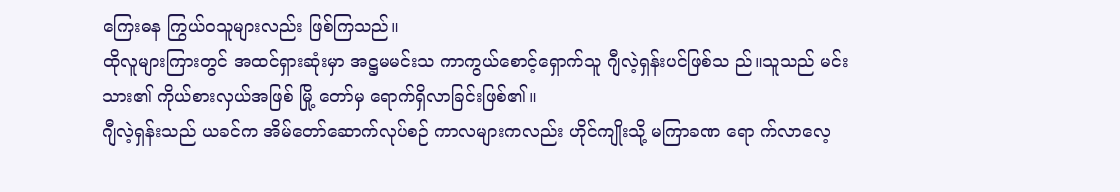ကြေးဓန ကြွယ်ဝသူများလည်း ဖြစ်ကြသည်။
ထိုလူများကြားတွင် အထင်ရှားဆုံးမှာ အဋ္ဌမမင်းသ ကာကွယ်စောင့်ရှောက်သူ ဂျီလဲ့ရှန်းပင်ဖြစ်သ ည်။သူသည် မင်းသား၏ ကိုယ်စားလှယ်အဖြစ် မြို့ တော်မှ ရောက်ရှိလာခြင်းဖြစ်၏။
ဂျီလဲ့ရှန်းသည် ယခင်က အိမ်တော်ဆောက်လုပ်စဉ် ကာလများကလည်း ဟိုင်ကျိုးသို့ မကြာခဏ ရော က်လာလေ့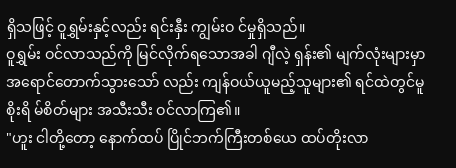ရှိသဖြင့် ဝူရွှမ်းနှင့်လည်း ရင်းနှီး ကျွမ်းဝ င်မှုရှိသည်။
ဝူရွှမ်း ဝင်လာသည်ကို မြင်လိုက်ရသောအခါ ဂျီလဲ့ ရှန်း၏ မျက်လုံးများမှာ အရောင်တောက်သွားသော် လည်း ကျန်ဝယ်ယူမည့်သူများ၏ ရင်ထဲတွင်မူ စိုးရိ မ်စိတ်များ အသီးသီး ဝင်လာကြ၏။
"ဟူး ငါတို့တော့ နောက်ထပ် ပြိုင်ဘက်ကြီးတစ်ယေ ထပ်တိုးလာ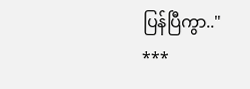ပြန်ပြီကွာ.."
***